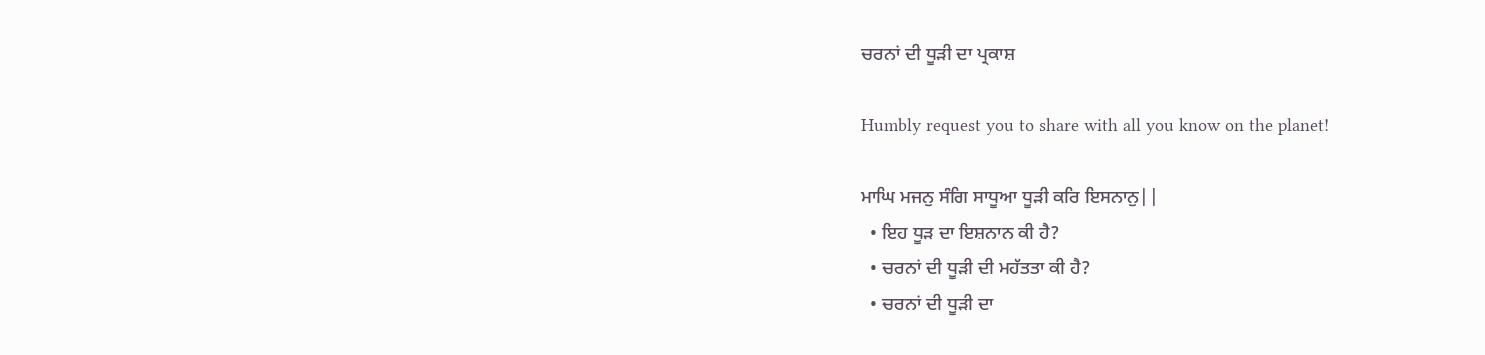ਚਰਨਾਂ ਦੀ ਧੂੜੀ ਦਾ ਪ੍ਰਕਾਸ਼

Humbly request you to share with all you know on the planet!

ਮਾਘਿ ਮਜਨੁ ਸੰਗਿ ਸਾਧੂਆ ਧੂੜੀ ਕਰਿ ਇਸਨਾਨੁ||
  • ਇਹ ਧੂੜ ਦਾ ਇਸ਼ਨਾਨ ਕੀ ਹੈ?
  • ਚਰਨਾਂ ਦੀ ਧੂੜੀ ਦੀ ਮਹੱਤਤਾ ਕੀ ਹੈ?
  • ਚਰਨਾਂ ਦੀ ਧੂੜੀ ਦਾ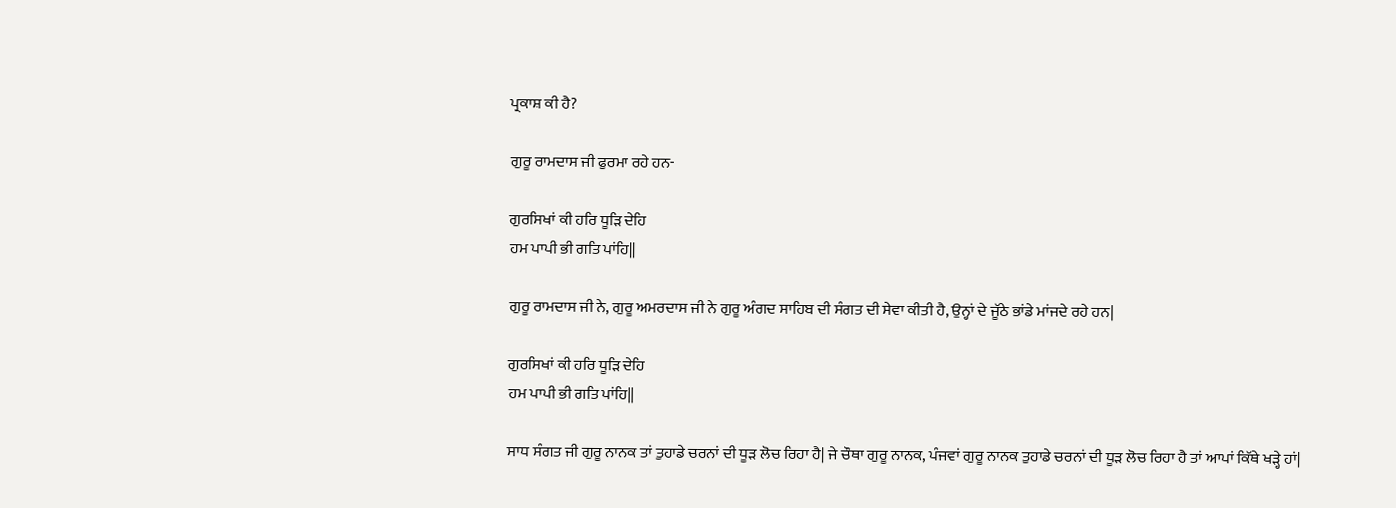ਪ੍ਰਕਾਸ਼ ਕੀ ਹੈ?

ਗੁਰੂ ਰਾਮਦਾਸ ਜੀ ਫੁਰਮਾ ਰਹੇ ਹਨ-

ਗੁਰਸਿਖਾਂ ਕੀ ਹਰਿ ਧੂੜਿ ਦੇਹਿ
ਹਮ ਪਾਪੀ ਭੀ ਗਤਿ ਪਾਂਹਿ||

ਗੁਰੂ ਰਾਮਦਾਸ ਜੀ ਨੇ, ਗੁਰੂ ਅਮਰਦਾਸ ਜੀ ਨੇ ਗੁਰੂ ਅੰਗਦ ਸਾਹਿਬ ਦੀ ਸੰਗਤ ਦੀ ਸੇਵਾ ਕੀਤੀ ਹੈ, ਉਨ੍ਹਾਂ ਦੇ ਜੂੱਠੇ ਭਾਂਡੇ ਮਾਂਜਦੇ ਰਹੇ ਹਨ|

ਗੁਰਸਿਖਾਂ ਕੀ ਹਰਿ ਧੂੜਿ ਦੇਹਿ
ਹਮ ਪਾਪੀ ਭੀ ਗਤਿ ਪਾਂਹਿ||

ਸਾਧ ਸੰਗਤ ਜੀ ਗੁਰੂ ਨਾਨਕ ਤਾਂ ਤੁਹਾਡੇ ਚਰਨਾਂ ਦੀ ਧੂੜ ਲੋਚ ਰਿਹਾ ਹੈ| ਜੇ ਚੌਥਾ ਗੁਰੂ ਨਾਨਕ, ਪੰਜਵਾਂ ਗੁਰੂ ਨਾਨਕ ਤੁਹਾਡੇ ਚਰਨਾਂ ਦੀ ਧੂੜ ਲੋਚ ਰਿਹਾ ਹੈ ਤਾਂ ਆਪਾਂ ਕਿੱਥੇ ਖੜ੍ਹੇ ਹਾਂ|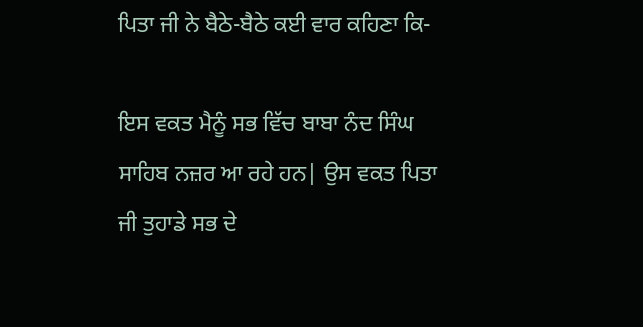ਪਿਤਾ ਜੀ ਨੇ ਬੈਠੇ-ਬੈਠੇ ਕਈ ਵਾਰ ਕਹਿਣਾ ਕਿ-

ਇਸ ਵਕਤ ਮੈਨੂੰ ਸਭ ਵਿੱਚ ਬਾਬਾ ਨੰਦ ਸਿੰਘ ਸਾਹਿਬ ਨਜ਼ਰ ਆ ਰਹੇ ਹਨ| ਉਸ ਵਕਤ ਪਿਤਾ ਜੀ ਤੁਹਾਡੇ ਸਭ ਦੇ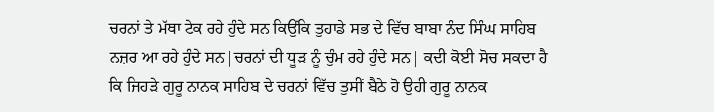ਚਰਨਾਂ ਤੇ ਮੱਥਾ ਟੇਕ ਰਹੇ ਹੁੰਦੇ ਸਨ ਕਿਉਂਕਿ ਤੁਹਾਡੇ ਸਭ ਦੇ ਵਿੱਚ ਬਾਬਾ ਨੰਦ ਸਿੰਘ ਸਾਹਿਬ ਨਜ਼ਰ ਆ ਰਹੇ ਹੁੰਦੇ ਸਨ|ਚਰਨਾਂ ਦੀ ਧੂੜ ਨੂੰ ਚੁੰਮ ਰਹੇ ਹੁੰਦੇ ਸਨ| ਕਦੀ ਕੋਈ ਸੋਚ ਸਕਦਾ ਹੈ ਕਿ ਜਿਹੜੇ ਗੁਰੂ ਨਾਨਕ ਸਾਹਿਬ ਦੇ ਚਰਨਾਂ ਵਿੱਚ ਤੁਸੀਂ ਬੈਠੇ ਹੋ ਉਹੀ ਗੁਰੂ ਨਾਨਕ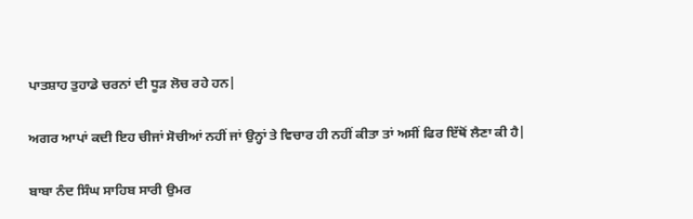ਪਾਤਸ਼ਾਹ ਤੁਹਾਡੇ ਚਰਨਾਂ ਦੀ ਧੂੜ ਲੋਚ ਰਹੇ ਹਨ|

ਅਗਰ ਆਪਾਂ ਕਦੀ ਇਹ ਚੀਜਾਂ ਸੋਚੀਆਂ ਨਹੀਂ ਜਾਂ ਉਨ੍ਹਾਂ ਤੇ ਵਿਚਾਰ ਹੀ ਨਹੀਂ ਕੀਤਾ ਤਾਂ ਅਸੀਂ ਫਿਰ ਇੱਥੋਂ ਲੈਣਾ ਕੀ ਹੈ|

ਬਾਬਾ ਨੰਦ ਸਿੰਘ ਸਾਹਿਬ ਸਾਰੀ ਉਮਰ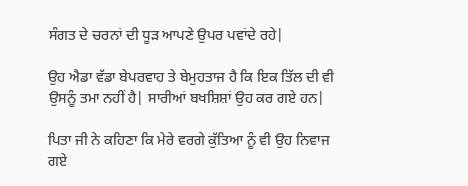ਸੰਗਤ ਦੇ ਚਰਨਾਂ ਦੀ ਧੂੜ ਆਪਣੇ ਉਪਰ ਪਵਾਂਦੇ ਰਹੇ|

ਉਹ ਐਡਾ ਵੱਡਾ ਬੇਪਰਵਾਹ ਤੇ ਬੇਮੁਹਤਾਜ ਹੈ ਕਿ ਇਕ ਤਿੱਲ ਦੀ ਵੀ ਉਸਨੂੰ ਤਮਾ ਨਹੀਂ ਹੈ| ਸਾਰੀਆਂ ਬਖਸ਼ਿਸ਼ਾਂ ਉਹ ਕਰ ਗਏ ਹਨ|

ਪਿਤਾ ਜੀ ਨੇ ਕਹਿਣਾ ਕਿ ਮੇਰੇ ਵਰਗੇ ਕੁੱਤਿਆ ਨੂੰ ਵੀ ਉਹ ਨਿਵਾਜ ਗਏ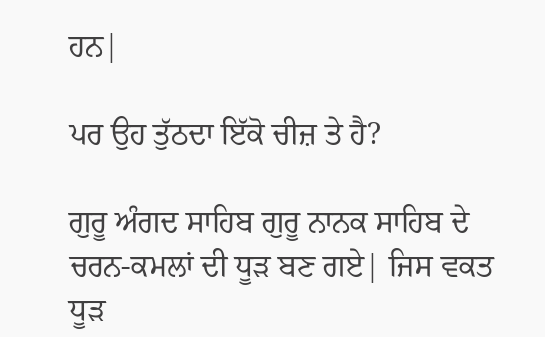ਹਨ|

ਪਰ ਉਹ ਤੁੱਠਦਾ ਇੱਕੋ ਚੀਜ਼ ਤੇ ਹੈ?

ਗੁਰੂ ਅੰਗਦ ਸਾਹਿਬ ਗੁਰੂ ਨਾਨਕ ਸਾਹਿਬ ਦੇ ਚਰਨ-ਕਮਲਾਂ ਦੀ ਧੂੜ ਬਣ ਗਏ| ਜਿਸ ਵਕਤ ਧੂੜ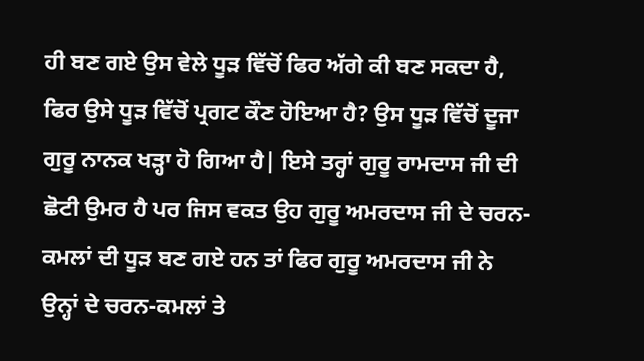ਹੀ ਬਣ ਗਏ ਉਸ ਵੇਲੇ ਧੂੜ ਵਿੱਚੋਂ ਫਿਰ ਅੱਗੇ ਕੀ ਬਣ ਸਕਦਾ ਹੈ, ਫਿਰ ਉਸੇ ਧੂੜ ਵਿੱਚੋਂ ਪ੍ਰਗਟ ਕੌਣ ਹੋਇਆ ਹੈ? ਉਸ ਧੂੜ ਵਿੱਚੋਂ ਦੂਜਾ ਗੁਰੂ ਨਾਨਕ ਖੜ੍ਹਾ ਹੋ ਗਿਆ ਹੈ| ਇਸੇ ਤਰ੍ਹਾਂ ਗੁਰੂ ਰਾਮਦਾਸ ਜੀ ਦੀ ਛੋਟੀ ਉਮਰ ਹੈ ਪਰ ਜਿਸ ਵਕਤ ਉਹ ਗੁਰੂ ਅਮਰਦਾਸ ਜੀ ਦੇ ਚਰਨ-ਕਮਲਾਂ ਦੀ ਧੂੜ ਬਣ ਗਏ ਹਨ ਤਾਂ ਫਿਰ ਗੁਰੂ ਅਮਰਦਾਸ ਜੀ ਨੇ ਉਨ੍ਹਾਂ ਦੇ ਚਰਨ-ਕਮਲਾਂ ਤੇ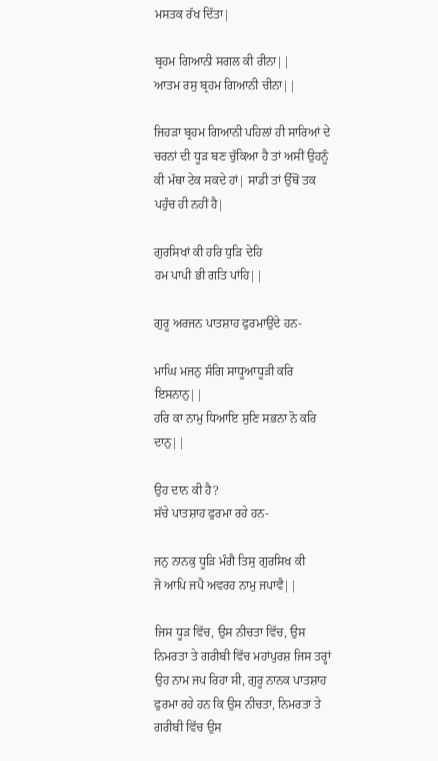ਮਸਤਕ ਰੱਖ ਦਿੱਤਾ|

ਬ੍ਰਹਮ ਗਿਆਨੀ ਸਗਲ ਕੀ ਰੀਨਾ||
ਆਤਮ ਰਸੁ ਬ੍ਰਹਮ ਗਿਆਨੀ ਚੀਨਾ||

ਜਿਹੜਾ ਬ੍ਰਹਮ ਗਿਆਨੀ ਪਹਿਲਾਂ ਹੀ ਸਾਰਿਆਂ ਦੇ ਚਰਨਾਂ ਦੀ ਧੂੜ ਬਣ ਚੁੱਕਿਆ ਹੈ ਤਾਂ ਅਸੀਂ ਉਹਨੂੰ ਕੀ ਮੱਥਾ ਟੇਕ ਸਕਦੇ ਹਾਂ| ਸਾਡੀ ਤਾਂ ਉੱਥੋਂ ਤਕ ਪਹੁੰਚ ਹੀ ਨਹੀਂ ਹੈ|

ਗੁਰਸਿਖਾਂ ਕੀ ਹਰਿ ਧੁੜਿ ਦੇਹਿ
ਹਮ ਪਾਪੀ ਭੀ ਗਤਿ ਪਾਂਹਿ||

ਗੁਰੂ ਅਰਜਨ ਪਾਤਸ਼ਾਹ ਫੁਰਮਾਉਂਦੇ ਹਨ-

ਮਾਘਿ ਮਜਨੁ ਸੰਗਿ ਸਾਧੂਆਧੂੜੀ ਕਰਿ ਇਸਨਾਨੁ||
ਹਰਿ ਕਾ ਨਾਮੁ ਧਿਆਇ ਸੁਣਿ ਸਭਨਾ ਨੋ ਕਰਿ ਦਾਨੁ||

ਉਹ ਦਾਨ ਕੀ ਹੈ?
ਸੱਚੇ ਪਾਤਸ਼ਾਹ ਫੁਰਮਾ ਰਹੇ ਹਨ-

ਜਨੁ ਨਾਨਕੁ ਧੂੜਿ ਮੰਗੈ ਤਿਸੁ ਗੁਰਸਿਖ ਕੀ
ਜੋ ਆਪਿ ਜਪੈ ਅਵਰਹ ਨਾਮੁ ਜਪਾਵੈ||

ਜਿਸ ਧੂੜ ਵਿੱਚ, ਉਸ ਨੀਚਤਾ ਵਿੱਚ, ਉਸ ਨਿਮਰਤਾ ਤੇ ਗਰੀਬੀ ਵਿੱਚ ਮਹਾਂਪੁਰਸ਼ ਜਿਸ ਤਰ੍ਹਾਂ ਉਹ ਨਾਮ ਜਪ ਰਿਹਾ ਸੀ, ਗੁਰੂ ਨਾਨਕ ਪਾਤਸ਼ਾਹ ਫੁਰਮਾ ਰਹੇ ਹਨ ਕਿ ਉਸ ਨੀਚਤਾ, ਨਿਮਰਤਾ ਤੇ ਗਰੀਬੀ ਵਿੱਚ ਉਸ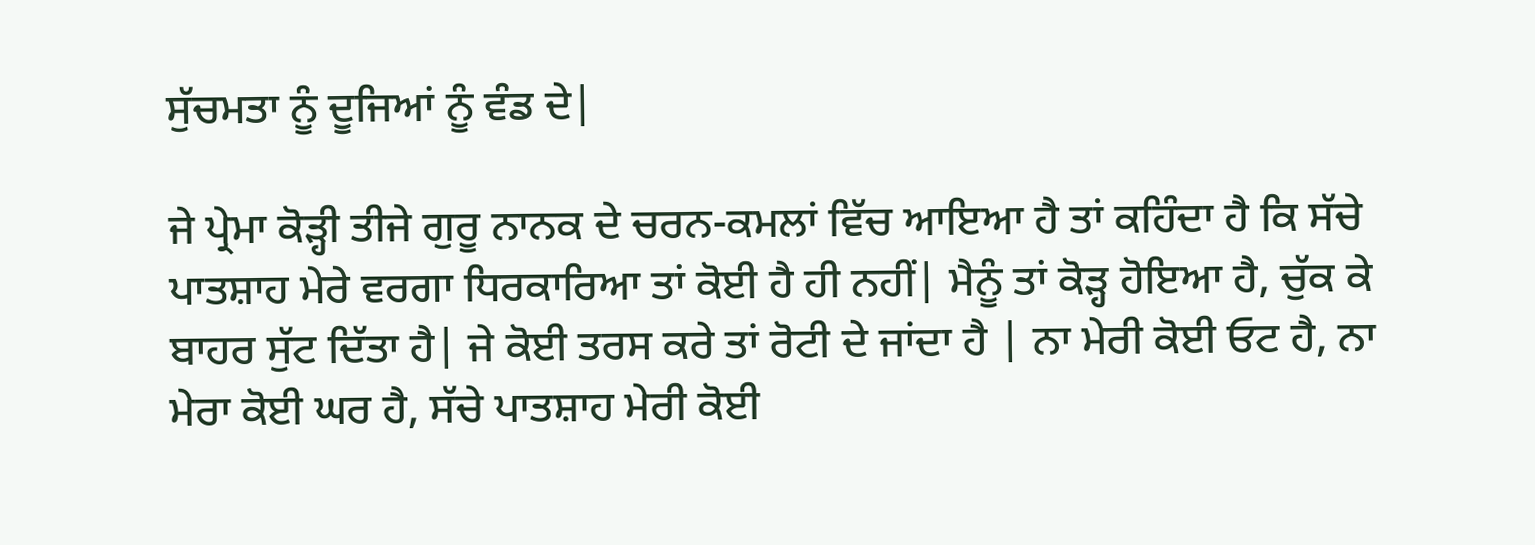ਸੁੱਚਮਤਾ ਨੂੰ ਦੂਜਿਆਂ ਨੂੰ ਵੰਡ ਦੇ|

ਜੇ ਪ੍ਰੇਮਾ ਕੋੜ੍ਹੀ ਤੀਜੇ ਗੁਰੂ ਨਾਨਕ ਦੇ ਚਰਨ-ਕਮਲਾਂ ਵਿੱਚ ਆਇਆ ਹੈ ਤਾਂ ਕਹਿੰਦਾ ਹੈ ਕਿ ਸੱਚੇ ਪਾਤਸ਼ਾਹ ਮੇਰੇ ਵਰਗਾ ਧਿਰਕਾਰਿਆ ਤਾਂ ਕੋਈ ਹੈ ਹੀ ਨਹੀਂ| ਮੈਨੂੰ ਤਾਂ ਕੋੜ੍ਹ ਹੋਇਆ ਹੈ, ਚੁੱਕ ਕੇ ਬਾਹਰ ਸੁੱਟ ਦਿੱਤਾ ਹੈ| ਜੇ ਕੋਈ ਤਰਸ ਕਰੇ ਤਾਂ ਰੋਟੀ ਦੇ ਜਾਂਦਾ ਹੈ | ਨਾ ਮੇਰੀ ਕੋਈ ਓਟ ਹੈ, ਨਾ ਮੇਰਾ ਕੋਈ ਘਰ ਹੈ, ਸੱਚੇ ਪਾਤਸ਼ਾਹ ਮੇਰੀ ਕੋਈ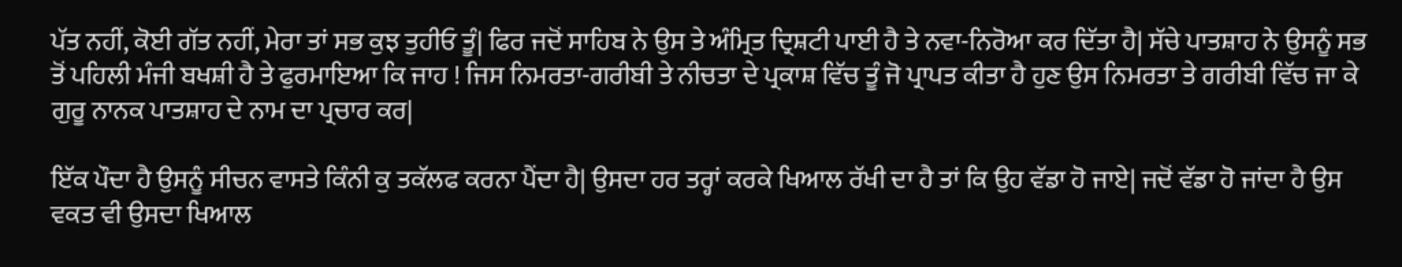ਪੱਤ ਨਹੀਂ, ਕੋਈ ਗੱਤ ਨਹੀਂ, ਮੇਰਾ ਤਾਂ ਸਭ ਕੁਝ ਤੁਹੀਓ ਤੂੰ| ਫਿਰ ਜਦੋਂ ਸਾਹਿਬ ਨੇ ਉਸ ਤੇ ਅੰਮ੍ਰਿਤ ਦ੍ਰਿਸ਼ਟੀ ਪਾਈ ਹੈ ਤੇ ਨਵਾ-ਨਿਰੋਆ ਕਰ ਦਿੱਤਾ ਹੈ| ਸੱਚੇ ਪਾਤਸ਼ਾਹ ਨੇ ਉਸਨੂੰ ਸਭ ਤੋਂ ਪਹਿਲੀ ਮੰਜੀ ਬਖਸ਼ੀ ਹੈ ਤੇ ਫੁਰਮਾਇਆ ਕਿ ਜਾਹ ! ਜਿਸ ਨਿਮਰਤਾ-ਗਰੀਬੀ ਤੇ ਨੀਚਤਾ ਦੇ ਪ੍ਰਕਾਸ਼ ਵਿੱਚ ਤੂੰ ਜੋ ਪ੍ਰਾਪਤ ਕੀਤਾ ਹੈ ਹੁਣ ਉਸ ਨਿਮਰਤਾ ਤੇ ਗਰੀਬੀ ਵਿੱਚ ਜਾ ਕੇ ਗੁਰੂ ਨਾਨਕ ਪਾਤਸ਼ਾਹ ਦੇ ਨਾਮ ਦਾ ਪ੍ਰਚਾਰ ਕਰ|

ਇੱਕ ਪੌਦਾ ਹੈ ਉਸਨੂੰ ਸੀਚਨ ਵਾਸਤੇ ਕਿੰਨੀ ਕੁ ਤਕੱਲਫ ਕਰਨਾ ਪੈਂਦਾ ਹੈ| ਉਸਦਾ ਹਰ ਤਰ੍ਹਾਂ ਕਰਕੇ ਖਿਆਲ ਰੱਖੀ ਦਾ ਹੈ ਤਾਂ ਕਿ ਉਹ ਵੱਡਾ ਹੋ ਜਾਏ| ਜਦੋਂ ਵੱਡਾ ਹੋ ਜਾਂਦਾ ਹੈ ਉਸ ਵਕਤ ਵੀ ਉਸਦਾ ਖਿਆਲ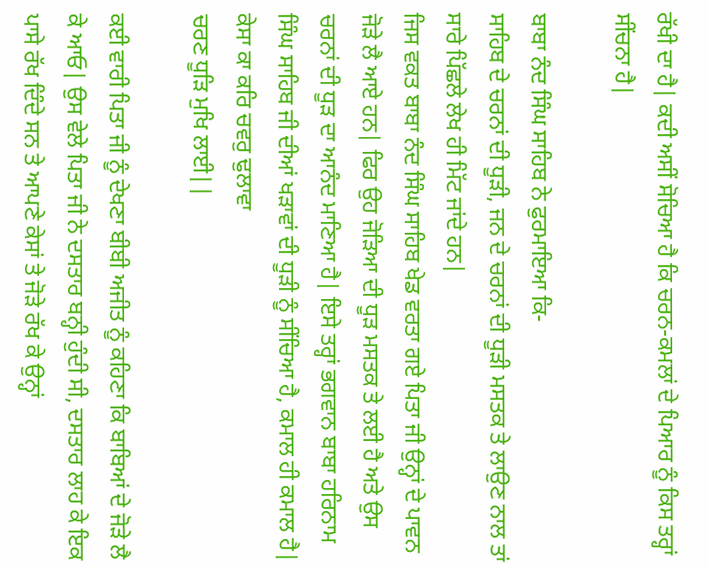ਰੱਖੀ ਦਾ ਹੈ| ਕਦੀ ਅਸੀਂ ਸੋਚਿਆ ਹੈ ਕਿ ਚਰਨ-ਕਮਲਾਂ ਦੇ ਪਿਆਰ ਨੂੰ ਕਿਸ ਤਰ੍ਹਾਂ ਸੀਂਚਨਾ ਹੈ|

ਬਾਬਾ ਨੰਦ ਸਿੰਘ ਸਾਹਿਬ ਨੇ ਫੁਰਮਾਇਆ ਕਿ-
ਸਾਹਿਬ ਦੇ ਚਰਨਾਂ ਦੀ ਧੂੜੀ, ਜਨ ਦੇ ਚਰਨਾਂ ਦੀ ਧੂੜੀ ਮਸਤਕ ਤੇ ਲਾਉਣ ਨਾਲ ਤਾਂ ਸਾਰੇ ਪਿੱਛਲੇ ਲੇਖ ਹੀ ਮਿੱਟ ਜਾਂਦੇ ਹਨ|
ਜਿਸ ਵਕਤ ਬਾਬਾ ਨੰਦ ਸਿੰਘ ਸਾਹਿਬ ਖੇਡ ਵਰਤਾ ਗਏ ਪਿਤਾ ਜੀ ਉਨ੍ਹਾਂ ਦੇ ਪਾਵਨ ਜੋੜੇ ਲੈ ਆਏ ਹਨ| ਫਿਰ ਉਹ ਜੋੜਿਆ ਦੀ ਧੂੜ ਮਸਤਕ ਤੇ ਲਈ ਹੈ ਅਤੇ ਉਸ ਚਰਨਾਂ ਦੀ ਧੂੜ ਦਾ ਆਨੰਦ ਮਾਣਿਆ ਹੈ| ਇਸੇ ਤਰ੍ਹਾਂ ਭਗਵਾਨ ਬਾਬਾ ਹਰਿਨਾਮ ਸਿੰਘ ਸਾਹਿਬ ਜੀ ਦੀਆਂ ਖੜਾਵਾਂ ਦੀ ਧੂੜੀ ਨੂੰ ਸੀਂਚਿਆ ਹੈ, ਕਮਾਲ ਹੀ ਕਮਾਲ ਹੈ|
ਕੇਸਾ ਕਾ ਕਰਿ ਚਵਰੁ ਢੁਲਾਵਾ
ਚਰਣ ਧੂੜਿ ਮੁਖਿ ਲਾਈ||

ਕਈ ਵਾਰੀ ਪਿਤਾ ਜੀ ਨੂੰ ਦੇਖਣਾ ਬੀਬੀ ਅਜੀਤ ਨੂੰ ਕਹਿਣਾ ਕਿ ਬਾਬਿਆਂ ਦੇ ਜੋੜੇ ਲੈ ਕੇ ਆਓ| ਉਸ ਵੇਲੇ ਪਿਤਾ ਜੀ ਨੇ ਦਸਤਾਰ ਬਨ੍ਹੀ ਹੁੰਦੀ ਸੀ, ਦਸਤਾਰ ਲਾਹ ਕੇ ਇਕ ਪਾਸੇ ਰੱਖ ਦਿੰਦੇ ਸਨ ਤੇ ਆਪਣੇ ਕੇਸਾਂ ਤੇ ਜੋੜੇ ਰੱਖ ਕੇ ਉਨ੍ਹਾਂ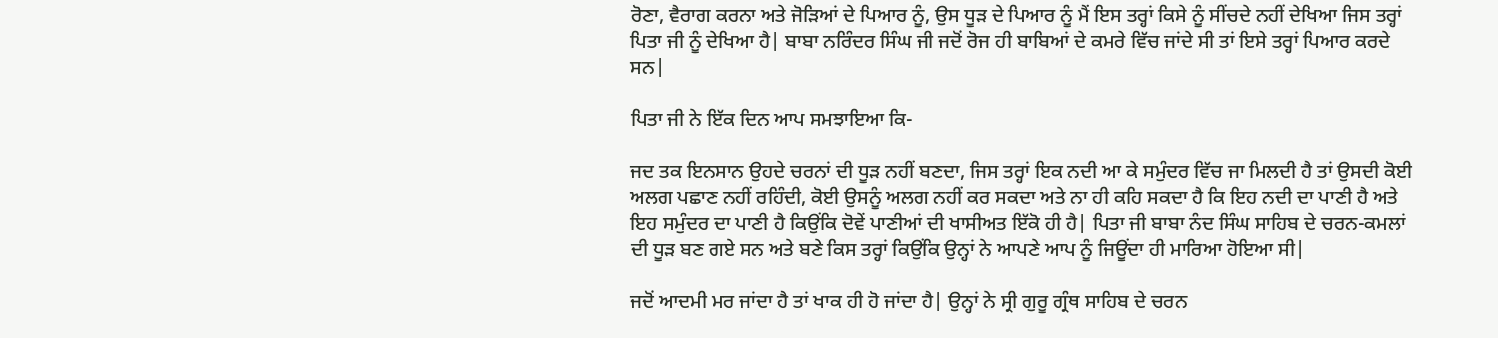ਰੋਣਾ, ਵੈਰਾਗ ਕਰਨਾ ਅਤੇ ਜੋੜਿਆਂ ਦੇ ਪਿਆਰ ਨੂੰ, ਉਸ ਧੂੜ ਦੇ ਪਿਆਰ ਨੂੰ ਮੈਂ ਇਸ ਤਰ੍ਹਾਂ ਕਿਸੇ ਨੂੰ ਸੀਂਚਦੇ ਨਹੀਂ ਦੇਖਿਆ ਜਿਸ ਤਰ੍ਹਾਂ ਪਿਤਾ ਜੀ ਨੂੰ ਦੇਖਿਆ ਹੈ| ਬਾਬਾ ਨਰਿੰਦਰ ਸਿੰਘ ਜੀ ਜਦੋਂ ਰੋਜ ਹੀ ਬਾਬਿਆਂ ਦੇ ਕਮਰੇ ਵਿੱਚ ਜਾਂਦੇ ਸੀ ਤਾਂ ਇਸੇ ਤਰ੍ਹਾਂ ਪਿਆਰ ਕਰਦੇ ਸਨ|

ਪਿਤਾ ਜੀ ਨੇ ਇੱਕ ਦਿਨ ਆਪ ਸਮਝਾਇਆ ਕਿ-

ਜਦ ਤਕ ਇਨਸਾਨ ਉਹਦੇ ਚਰਨਾਂ ਦੀ ਧੂੜ ਨਹੀਂ ਬਣਦਾ, ਜਿਸ ਤਰ੍ਹਾਂ ਇਕ ਨਦੀ ਆ ਕੇ ਸਮੁੰਦਰ ਵਿੱਚ ਜਾ ਮਿਲਦੀ ਹੈ ਤਾਂ ਉਸਦੀ ਕੋਈ ਅਲਗ ਪਛਾਣ ਨਹੀਂ ਰਹਿੰਦੀ, ਕੋਈ ਉਸਨੂੰ ਅਲਗ ਨਹੀਂ ਕਰ ਸਕਦਾ ਅਤੇ ਨਾ ਹੀ ਕਹਿ ਸਕਦਾ ਹੈ ਕਿ ਇਹ ਨਦੀ ਦਾ ਪਾਣੀ ਹੈ ਅਤੇ ਇਹ ਸਮੁੰਦਰ ਦਾ ਪਾਣੀ ਹੈ ਕਿਉਂਕਿ ਦੋਵੇਂ ਪਾਣੀਆਂ ਦੀ ਖਾਸੀਅਤ ਇੱਕੋ ਹੀ ਹੈ| ਪਿਤਾ ਜੀ ਬਾਬਾ ਨੰਦ ਸਿੰਘ ਸਾਹਿਬ ਦੇ ਚਰਨ-ਕਮਲਾਂ ਦੀ ਧੂੜ ਬਣ ਗਏ ਸਨ ਅਤੇ ਬਣੇ ਕਿਸ ਤਰ੍ਹਾਂ ਕਿਉਂਕਿ ਉਨ੍ਹਾਂ ਨੇ ਆਪਣੇ ਆਪ ਨੂੰ ਜਿਊਂਦਾ ਹੀ ਮਾਰਿਆ ਹੋਇਆ ਸੀ|

ਜਦੋਂ ਆਦਮੀ ਮਰ ਜਾਂਦਾ ਹੈ ਤਾਂ ਖਾਕ ਹੀ ਹੋ ਜਾਂਦਾ ਹੈ| ਉਨ੍ਹਾਂ ਨੇ ਸ੍ਰੀ ਗੁਰੂ ਗ੍ਰੰਥ ਸਾਹਿਬ ਦੇ ਚਰਨ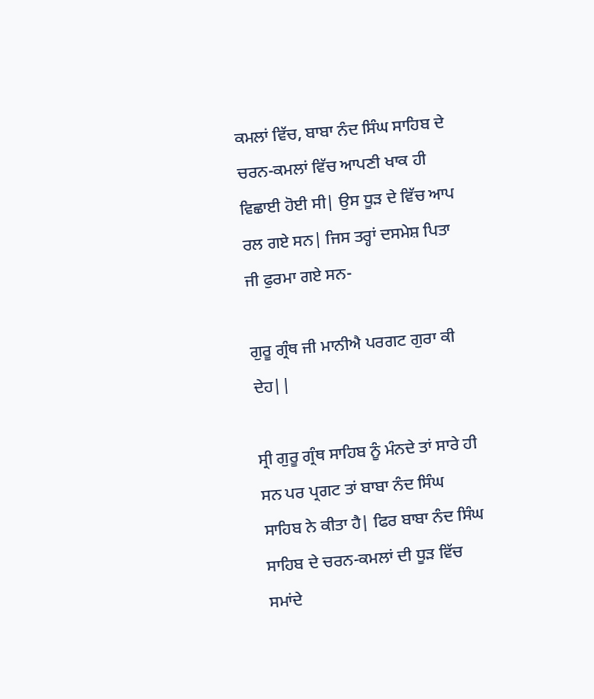ਕਮਲਾਂ ਵਿੱਚ, ਬਾਬਾ ਨੰਦ ਸਿੰਘ ਸਾਹਿਬ ਦੇ ਚਰਨ-ਕਮਲਾਂ ਵਿੱਚ ਆਪਣੀ ਖਾਕ ਹੀ ਵਿਛਾਈ ਹੋਈ ਸੀ| ਉਸ ਧੂੜ ਦੇ ਵਿੱਚ ਆਪ ਰਲ ਗਏ ਸਨ| ਜਿਸ ਤਰ੍ਹਾਂ ਦਸਮੇਸ਼ ਪਿਤਾ ਜੀ ਫੁਰਮਾ ਗਏ ਸਨ-

ਗੁਰੂ ਗ੍ਰੰਥ ਜੀ ਮਾਨੀਐ ਪਰਗਟ ਗੁਰਾ ਕੀ ਦੇਹ||

ਸ੍ਰੀ ਗੁਰੂ ਗ੍ਰੰਥ ਸਾਹਿਬ ਨੂੰ ਮੰਨਦੇ ਤਾਂ ਸਾਰੇ ਹੀ ਸਨ ਪਰ ਪ੍ਰਗਟ ਤਾਂ ਬਾਬਾ ਨੰਦ ਸਿੰਘ ਸਾਹਿਬ ਨੇ ਕੀਤਾ ਹੈ| ਫਿਰ ਬਾਬਾ ਨੰਦ ਸਿੰਘ ਸਾਹਿਬ ਦੇ ਚਰਨ-ਕਮਲਾਂ ਦੀ ਧੂੜ ਵਿੱਚ ਸਮਾਂਦੇ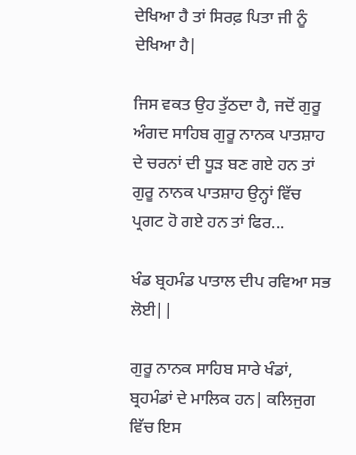ਦੇਖਿਆ ਹੈ ਤਾਂ ਸਿਰਫ਼ ਪਿਤਾ ਜੀ ਨੂੰ ਦੇਖਿਆ ਹੈ|

ਜਿਸ ਵਕਤ ਉਹ ਤੁੱਠਦਾ ਹੈ, ਜਦੋਂ ਗੁਰੂ ਅੰਗਦ ਸਾਹਿਬ ਗੁਰੂ ਨਾਨਕ ਪਾਤਸ਼ਾਹ ਦੇ ਚਰਨਾਂ ਦੀ ਧੂੜ ਬਣ ਗਏ ਹਨ ਤਾਂ ਗੁਰੂ ਨਾਨਕ ਪਾਤਸ਼ਾਹ ਉਨ੍ਹਾਂ ਵਿੱਚ ਪ੍ਰਗਟ ਹੋ ਗਏ ਹਨ ਤਾਂ ਫਿਰ...

ਖੰਡ ਬ੍ਰਹਮੰਡ ਪਾਤਾਲ ਦੀਪ ਰਵਿਆ ਸਭ ਲੋਈ||

ਗੁਰੂ ਨਾਨਕ ਸਾਹਿਬ ਸਾਰੇ ਖੰਡਾਂ, ਬ੍ਰਹਮੰਡਾਂ ਦੇ ਮਾਲਿਕ ਹਨ| ਕਲਿਜੁਗ ਵਿੱਚ ਇਸ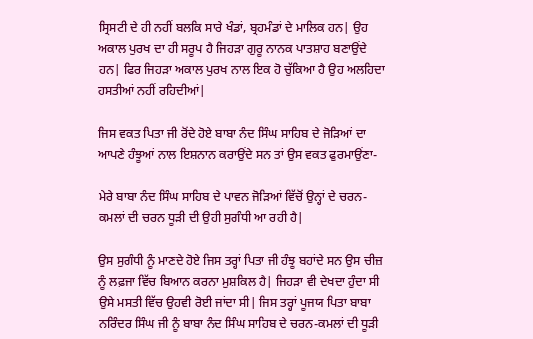ਸ੍ਰਿਸਟੀ ਦੇ ਹੀ ਨਹੀਂ ਬਲਕਿ ਸਾਰੇ ਖੰਡਾਂ, ਬ੍ਰਹਮੰਡਾਂ ਦੇ ਮਾਲਿਕ ਹਨ| ਉਹ ਅਕਾਲ ਪੁਰਖ ਦਾ ਹੀ ਸਰੂਪ ਹੈ ਜਿਹੜਾ ਗੁਰੂ ਨਾਨਕ ਪਾਤਸ਼ਾਹ ਬਣਾਉਂਦੇ ਹਨ| ਫਿਰ ਜਿਹੜਾ ਅਕਾਲ ਪੁਰਖ ਨਾਲ ਇਕ ਹੋ ਚੁੱਕਿਆ ਹੈ ਉਹ ਅਲਹਿਦਾ ਹਸਤੀਆਂ ਨਹੀਂ ਰਹਿਦੀਆਂ|

ਜਿਸ ਵਕਤ ਪਿਤਾ ਜੀ ਰੋਂਦੇ ਹੋਏ ਬਾਬਾ ਨੰਦ ਸਿੰਘ ਸਾਹਿਬ ਦੇ ਜੋੜਿਆਂ ਦਾ ਆਪਣੇ ਹੰਝੂਆਂ ਨਾਲ ਇਸ਼ਨਾਨ ਕਰਾਉਂਦੇ ਸਨ ਤਾਂ ਉਸ ਵਕਤ ਫੁਰਮਾਉਂਣਾ-

ਮੇਰੇ ਬਾਬਾ ਨੰਦ ਸਿੰਘ ਸਾਹਿਬ ਦੇ ਪਾਵਨ ਜੋੜਿਆਂ ਵਿੱਚੋਂ ਉਨ੍ਹਾਂ ਦੇ ਚਰਨ-ਕਮਲਾਂ ਦੀ ਚਰਨ ਧੂੜੀ ਦੀ ਉਹੀ ਸੁਗੰਧੀ ਆ ਰਹੀ ਹੈ|

ਉਸ ਸੁਗੰਧੀ ਨੂੰ ਮਾਣਦੇ ਹੋਏ ਜਿਸ ਤਰ੍ਹਾਂ ਪਿਤਾ ਜੀ ਹੰਝੂ ਬਹਾਂਦੇ ਸਨ ਉਸ ਚੀਜ਼ ਨੂੰ ਲਫ਼ਜਾ ਵਿੱਚ ਬਿਆਨ ਕਰਨਾ ਮੁਸ਼ਕਿਲ ਹੈ| ਜਿਹੜਾ ਵੀ ਦੇਖਦਾ ਹੁੰਦਾ ਸੀ ਉਸੇ ਮਸਤੀ ਵਿੱਚ ਉਹਵੀ ਰੋਈ ਜਾਂਦਾ ਸੀ| ਜਿਸ ਤਰ੍ਹਾਂ ਪੂਜਯ ਪਿਤਾ ਬਾਬਾ ਨਰਿੰਦਰ ਸਿੰਘ ਜੀ ਨੂੰ ਬਾਬਾ ਨੰਦ ਸਿੰਘ ਸਾਹਿਬ ਦੇ ਚਰਨ-ਕਮਲਾਂ ਦੀ ਧੂੜੀ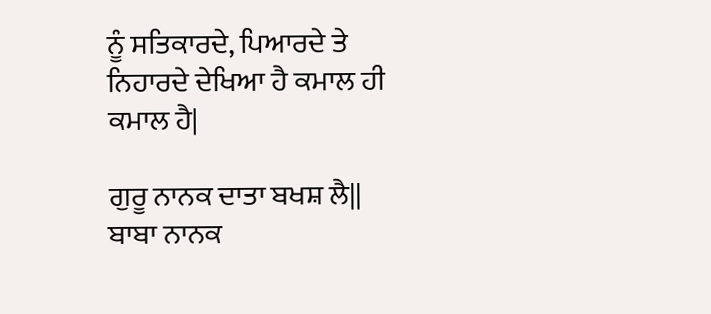ਨੂੰ ਸਤਿਕਾਰਦੇ, ਪਿਆਰਦੇ ਤੇ ਨਿਹਾਰਦੇ ਦੇਖਿਆ ਹੈ ਕਮਾਲ ਹੀ ਕਮਾਲ ਹੈ|

ਗੁਰੂ ਨਾਨਕ ਦਾਤਾ ਬਖਸ਼ ਲੈ||
ਬਾਬਾ ਨਾਨਕ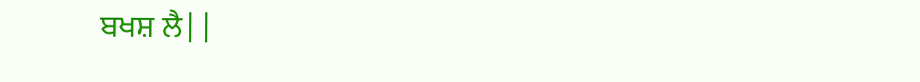ਬਖਸ਼ ਲੈ||